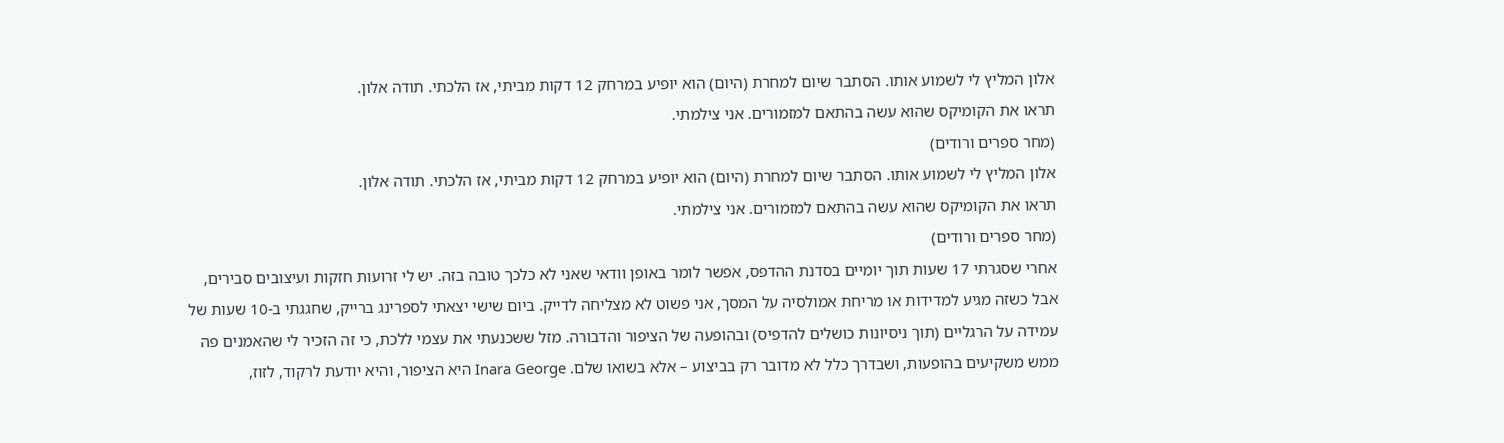אלון המליץ לי לשמוע אותו. הסתבר שיום למחרת (היום) הוא יופיע במרחק 12 דקות מביתי, אז הלכתי. תודה אלון.
תראו את הקומיקס שהוא עשה בהתאם למזמורים. אני צילמתי.
(מחר ספרים ורודים)
אלון המליץ לי לשמוע אותו. הסתבר שיום למחרת (היום) הוא יופיע במרחק 12 דקות מביתי, אז הלכתי. תודה אלון.
תראו את הקומיקס שהוא עשה בהתאם למזמורים. אני צילמתי.
(מחר ספרים ורודים)
אחרי שסגרתי 17 שעות תוך יומיים בסדנת ההדפס, אפשר לומר באופן וודאי שאני לא כלכך טובה בזה. יש לי זרועות חזקות ועיצובים סבירים, אבל כשזה מגיע למדידות או מריחת אמולסיה על המסך, אני פשוט לא מצליחה לדייק. ביום שישי יצאתי לספרינג ברייק, שחגגתי ב-10 שעות של עמידה על הרגליים (תוך ניסיונות כושלים להדפיס) ובהופעה של הציפור והדבורה. מזל ששכנעתי את עצמי ללכת, כי זה הזכיר לי שהאמנים פה ממש משקיעים בהופעות, ושבדרך כלל לא מדובר רק בביצוע – אלא בשואו שלם. Inara George היא הציפור, והיא יודעת לרקוד, לזוז,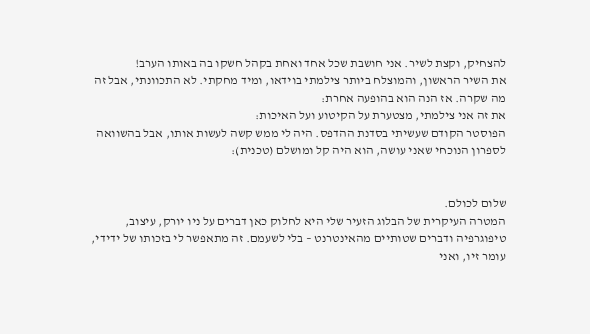להצחיק, וקצת לשיר. אני חושבת שכל אחד ואחת בקהל חשקו בה באותו הערב!
את השיר הראשון, והמוצלח ביותר צילמתי בוידאו, ומיד מחקתי. לא התכוונתי, אבל זה מה שקרה. אז הנה הוא בהופעה אחרת:
את זה אני צילמתי, מצטערת על הקיטוע ועל האיכות:
הפוסטר הקודם שעשיתי בסדנת ההדפס. היה לי ממש קשה לעשות אותו, אבל בהשוואה לספרון הנוכחי שאני עושה, הוא היה קל ומושלם (טכנית):


שלום לכולם.
המטרה העיקרית של הבלוג הזעיר שלי היא לחלוק כאן דברים על ניו יורק, עיצוב, טיפוגרפיה ודברים שטותיים מהאינטרנט – בלי לשעמם. זה מתאפשר לי בזכותו של ידידי, עומר זיו, ואני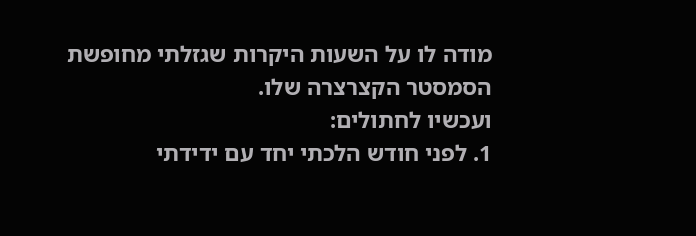מודה לו על השעות היקרות שגזלתי מחופשת הסמסטר הקצרצרה שלו.
ועכשיו לחתולים:
1. לפני חודש הלכתי יחד עם ידידתי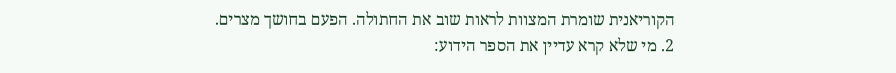הקוריאנית שומרת המצוות לראות שוב את החתולה. הפעם בחושך מצרים.
2. מי שלא קרא עדיין את הספר הידוע: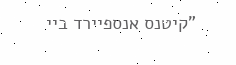"קיטנס אנספיירד ביי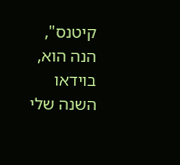קיטנס", הנה הוא, בוידאו השנה שלי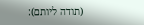(תודה ליותם):